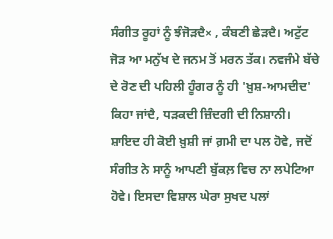ਸੰਗੀਤ ਰੂਹਾਂ ਨੂੰ ਝੰਜੋੜਦੈ× , ਕੰਬਣੀ ਛੇੜਦੈ। ਅਟੁੱਟ ਜੋੜ ਆ ਮਨੁੱਖ ਦੇ ਜਨਮ ਤੋਂ ਮਰਨ ਤੱਕ। ਨਵਜੰਮੇ ਬੱਚੇ ਦੇ ਰੋਣ ਦੀ ਪਹਿਲੀ ਹੂੰਗਰ ਨੂੰ ਹੀ 'ਖ਼ੁਸ਼-ਆਮਦੀਦ' ਕਿਹਾ ਜਾਂਦੈ, ਧੜਕਦੀ ਜ਼ਿੰਦਗੀ ਦੀ ਨਿਸ਼ਾਨੀ। ਸ਼ਾਇਦ ਹੀ ਕੋਈ ਖ਼ੁਸ਼ੀ ਜਾਂ ਗ਼ਮੀ ਦਾ ਪਲ ਹੋਵੇ, ਜਦੋਂ ਸੰਗੀਤ ਨੇ ਸਾਨੂੰ ਆਪਣੀ ਬੁੱਕਲ਼ ਵਿਚ ਨਾ ਲਪੇਟਿਆ ਹੋਵੇ। ਇਸਦਾ ਵਿਸ਼ਾਲ ਘੇਰਾ ਸੁਖਦ ਪਲਾਂ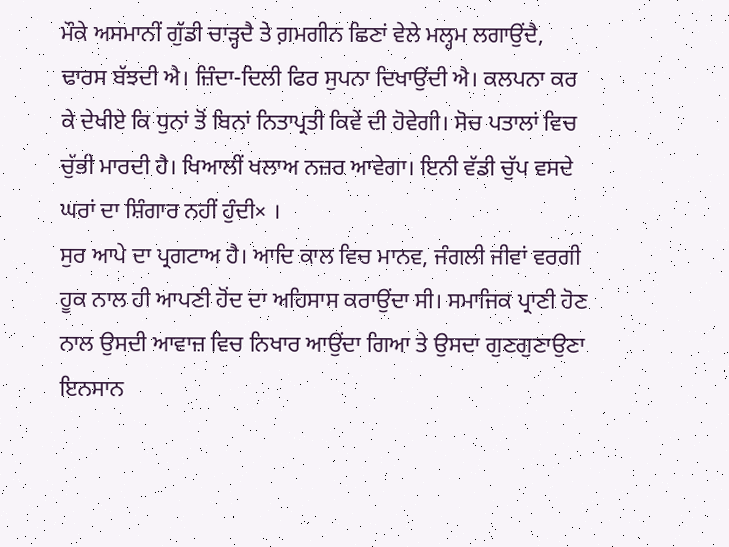ਮੌਕੇ ਅਸਮਾਨੀਂ ਗੁੱਡੀ ਚਾੜ੍ਹਦੈ ਤੇ ਗ਼ਮਗੀਨ ਛਿਣਾਂ ਵੇਲੇ ਮਲ੍ਹਮ ਲਗਾਉਂਦੈ, ਢਾਰਸ ਬੱਝਦੀ ਐ। ਜ਼ਿੰਦਾ-ਦਿਲੀ ਫਿਰ ਸੁਪਨਾ ਦਿਖਾਉਂਦੀ ਐ। ਕਲਪਨਾ ਕਰ ਕੇ ਦੇਖੀਏ ਕਿ ਧੁਨਾਂ ਤੋਂ ਬਿਨਾਂ ਨਿਤਾਪ੍ਰਤੀ ਕਿਵੇਂ ਦੀ ਹੋਵੇਗੀ। ਸੋਚ ਪਤਾਲਾਂ ਵਿਚ ਚੁੱਭੀ ਮਾਰਦੀ ਹੈ। ਖਿਆਲੀਂ ਖਲਾਅ ਨਜ਼ਰ ਆਵੇਗਾ। ਇਨੀ ਵੱਡੀ ਚੁੱਪ ਵਸਦੇ ਘਰਾਂ ਦਾ ਸ਼ਿੰਗਾਰ ਨਹੀਂ ਹੁੰਦੀ× ।
ਸੁਰ ਆਪੇ ਦਾ ਪ੍ਰਗਟਾਅ ਹੈ। ਆਦਿ ਕਾਲ ਵਿਚ ਮਾਨਵ, ਜੰਗਲੀ ਜੀਵਾਂ ਵਰਗੀ ਹੂਕ ਨਾਲ ਹੀ ਆਪਣੀ ਹੋਂਦ ਦਾ ਅਹਿਸਾਸ ਕਰਾਉਂਦਾ ਸੀ। ਸਮਾਜਿਕ ਪ੍ਰਾਣੀ ਹੋਣ ਨਾਲ ਉਸਦੀ ਆਵਾਜ਼ ਵਿਚ ਨਿਖਾਰ ਆਉਂਦਾ ਗਿਆ ਤੇ ਉਸਦਾ ਗੁਣਗੁਣਾਉਣਾ ਇਨਸਾਨ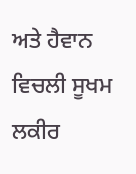ਅਤੇ ਹੈਵਾਨ ਵਿਚਲੀ ਸੂਖਮ ਲਕੀਰ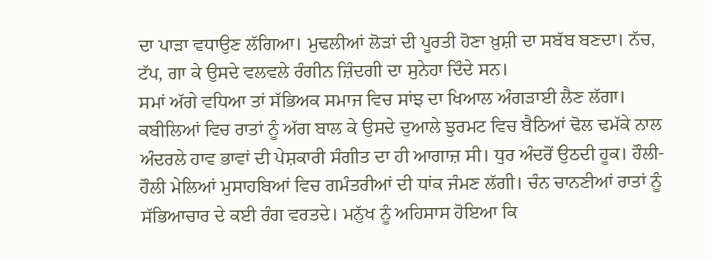ਦਾ ਪਾੜਾ ਵਧਾਉਣ ਲੱਗਿਆ। ਮੁਢਲੀਆਂ ਲੋੜਾਂ ਦੀ ਪੂਰਤੀ ਹੋਣਾ ਖ਼ੁਸ਼ੀ ਦਾ ਸਬੱਬ ਬਣਦਾ। ਨੱਚ, ਟੱਪ, ਗਾ ਕੇ ਉਸਦੇ ਵਲਵਲੇ ਰੰਗੀਨ ਜ਼ਿੰਦਗੀ ਦਾ ਸੁਨੇਹਾ ਦਿੰਦੇ ਸਨ।
ਸਮਾਂ ਅੱਗੇ ਵਧਿਆ ਤਾਂ ਸੱਭਿਅਕ ਸਮਾਜ ਵਿਚ ਸਾਂਝ ਦਾ ਖਿਆਲ ਅੰਗੜਾਈ ਲੈਣ ਲੱਗਾ। ਕਬੀਲਿਆਂ ਵਿਚ ਰਾਤਾਂ ਨੂੰ ਅੱਗ ਬਾਲ ਕੇ ਉਸਦੇ ਦੁਆਲੇ ਝੁਰਮਟ ਵਿਚ ਬੈਠਿਆਂ ਢੋਲ ਢਮੱਕੇ ਨਾਲ ਅੰਦਰਲੇ ਹਾਵ ਭਾਵਾਂ ਦੀ ਪੇਸ਼ਕਾਰੀ ਸੰਗੀਤ ਦਾ ਹੀ ਆਗਾਜ਼ ਸੀ। ਧੁਰ ਅੰਦਰੋਂ ਉਠਦੀ ਹੂਕ। ਹੌਲੀ-ਹੌਲੀ ਮੇਲਿਆਂ ਮੁਸਾਹਬਿਆਂ ਵਿਚ ਗਮੰਤਰੀਆਂ ਦੀ ਧਾਂਕ ਜੰਮਣ ਲੱਗੀ। ਚੰਨ ਚਾਨਣੀਆਂ ਰਾਤਾਂ ਨੂੰ ਸੱਭਿਆਚਾਰ ਦੇ ਕਈ ਰੰਗ ਵਰਤਦੇ। ਮਨੁੱਖ ਨੂੰ ਅਹਿਸਾਸ ਹੋਇਆ ਕਿ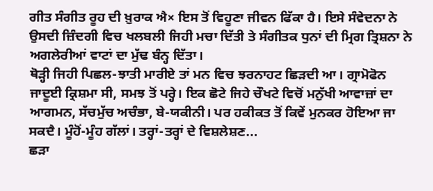ਗੀਤ ਸੰਗੀਤ ਰੂਹ ਦੀ ਖ਼ੁਰਾਕ ਐ× ਇਸ ਤੋਂ ਵਿਹੂਣਾ ਜੀਵਨ ਫਿੱਕਾ ਹੈ। ਇਸੇ ਸੰਵੇਦਨਾ ਨੇ ਉਸਦੀ ਜ਼ਿੰਦਗੀ ਵਿਚ ਖਲਬਲੀ ਜਿਹੀ ਮਚਾ ਦਿੱਤੀ ਤੇ ਸੰਗੀਤਕ ਧੁਨਾਂ ਦੀ ਮ੍ਰਿਗ ਤ੍ਰਿਸ਼ਨਾ ਨੇ ਅਗਲੇਰੀਆਂ ਵਾਟਾਂ ਦਾ ਮੁੱਢ ਬੰਨ੍ਹ ਦਿੱਤਾ।
ਥੋੜ੍ਹੀ ਜਿਹੀ ਪਿਛਲ-ਝਾਤੀ ਮਾਰੀਏ ਤਾਂ ਮਨ ਵਿਚ ਝਰਨਾਹਟ ਛਿੜਦੀ ਆ। ਗ੍ਰਾਮੋਫੋਨ ਜਾਦੂਈ ਕ੍ਰਿਸ਼ਮਾ ਸੀ, ਸਮਝ ਤੋਂ ਪਰ੍ਹੇ। ਇਕ ਛੋਟੇ ਜਿਹੇ ਚੌਖਟੇ ਵਿਚੋਂ ਮਨੁੱਖੀ ਆਵਾਜ਼ਾਂ ਦਾ ਆਗਮਨ, ਸੱਚਮੁੱਚ ਅਚੰਭਾ, ਬੇ-ਯਕੀਨੀ। ਪਰ ਹਕੀਕਤ ਤੋਂ ਕਿਵੇਂ ਮੁਨਕਰ ਹੋਇਆ ਜਾ ਸਕਦੈ। ਮੂੰਹੋਂ-ਮੂੰਹ ਗੱਲਾਂ। ਤਰ੍ਹਾਂ-ਤਰ੍ਹਾਂ ਦੇ ਵਿਸ਼ਲੇਸ਼ਣ...
ਛੜਾ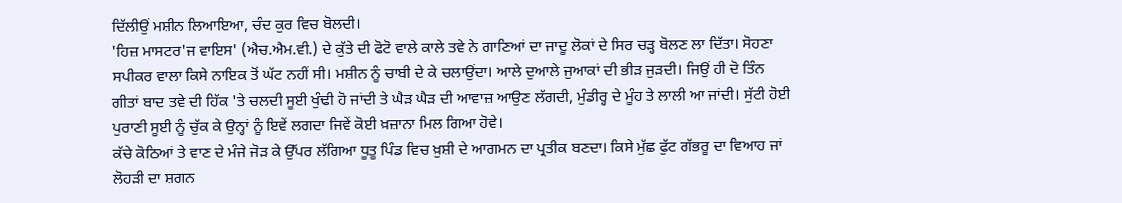ਦਿੱਲੀਉਂ ਮਸ਼ੀਨ ਲਿਆਇਆ, ਚੰਦ ਕੁਰ ਵਿਚ ਬੋਲਦੀ।
'ਹਿਜ਼ ਮਾਸਟਰ'ਜ ਵਾਇਸ' (ਐਚ.ਐਮ.ਵੀ.) ਦੇ ਕੁੱਤੇ ਦੀ ਫੋਟੋ ਵਾਲੇ ਕਾਲੇ ਤਵੇ ਨੇ ਗਾਣਿਆਂ ਦਾ ਜਾਦੂ ਲੋਕਾਂ ਦੇ ਸਿਰ ਚੜ੍ਹ ਬੋਲਣ ਲਾ ਦਿੱਤਾ। ਸੋਹਣਾ ਸਪੀਕਰ ਵਾਲਾ ਕਿਸੇ ਨਾਇਕ ਤੋਂ ਘੱਟ ਨਹੀਂ ਸੀ। ਮਸ਼ੀਨ ਨੂੰ ਚਾਬੀ ਦੇ ਕੇ ਚਲਾਉਂਦਾ। ਆਲੇ ਦੁਆਲੇ ਜੁਆਕਾਂ ਦੀ ਭੀੜ ਜੁੜਦੀ। ਜਿਉਂ ਹੀ ਦੋ ਤਿੰਨ ਗੀਤਾਂ ਬਾਦ ਤਵੇ ਦੀ ਹਿੱਕ 'ਤੇ ਚਲਦੀ ਸੂਈ ਖੁੰਢੀ ਹੋ ਜਾਂਦੀ ਤੇ ਘੈੜ ਘੈੜ ਦੀ ਆਵਾਜ਼ ਆਉਣ ਲੱਗਦੀ, ਮੁੰਡੀਰ੍ਹ ਦੇ ਮੂੰਹ ਤੇ ਲਾਲੀ ਆ ਜਾਂਦੀ। ਸੁੱਟੀ ਹੋਈ ਪੁਰਾਣੀ ਸੂਈ ਨੂੰ ਚੁੱਕ ਕੇ ਉਨ੍ਹਾਂ ਨੂੰ ਇਵੇਂ ਲਗਦਾ ਜਿਵੇਂ ਕੋਈ ਖ਼ਜ਼ਾਨਾ ਮਿਲ ਗਿਆ ਹੋਵੇ।
ਕੱਚੇ ਕੋਠਿਆਂ ਤੇ ਵਾਣ ਦੇ ਮੰਜੇ ਜੋੜ ਕੇ ਉੱਪਰ ਲੱਗਿਆ ਧੂਤੂ ਪਿੰਡ ਵਿਚ ਖ਼ੁਸ਼ੀ ਦੇ ਆਗਮਨ ਦਾ ਪ੍ਰਤੀਕ ਬਣਦਾ। ਕਿਸੇ ਮੁੱਛ ਫੁੱਟ ਗੱਭਰੂ ਦਾ ਵਿਆਹ ਜਾਂ ਲੋਹੜੀ ਦਾ ਸ਼ਗਨ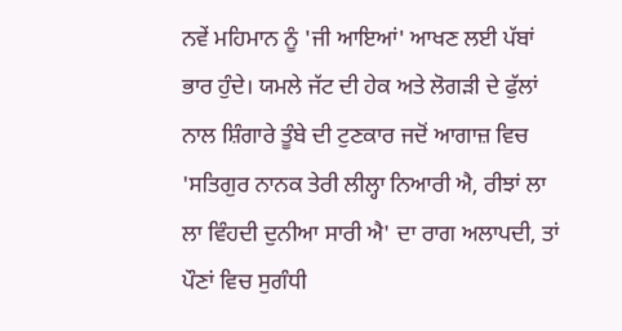ਨਵੇਂ ਮਹਿਮਾਨ ਨੂੰ 'ਜੀ ਆਇਆਂ' ਆਖਣ ਲਈ ਪੱਬਾਂ ਭਾਰ ਹੁੰਦੇ। ਯਮਲੇ ਜੱਟ ਦੀ ਹੇਕ ਅਤੇ ਲੋਗੜੀ ਦੇ ਫੁੱਲਾਂ ਨਾਲ ਸ਼ਿੰਗਾਰੇ ਤੂੰਬੇ ਦੀ ਟੁਣਕਾਰ ਜਦੋਂ ਆਗਾਜ਼ ਵਿਚ 'ਸਤਿਗੁਰ ਨਾਨਕ ਤੇਰੀ ਲੀਲ੍ਹਾ ਨਿਆਰੀ ਐ, ਰੀਝਾਂ ਲਾ ਲਾ ਵਿੰਹਦੀ ਦੁਨੀਆ ਸਾਰੀ ਐ' ਦਾ ਰਾਗ ਅਲਾਪਦੀ, ਤਾਂ ਪੌਣਾਂ ਵਿਚ ਸੁਗੰਧੀ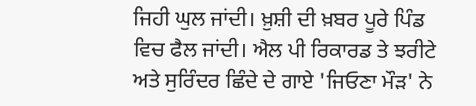ਜਿਹੀ ਘੁਲ ਜਾਂਦੀ। ਖ਼ੁਸ਼ੀ ਦੀ ਖ਼ਬਰ ਪੂਰੇ ਪਿੰਡ ਵਿਚ ਫੈਲ ਜਾਂਦੀ। ਐਲ ਪੀ ਰਿਕਾਰਡ ਤੇ ਝਰੀਟੇ ਅਤੇ ਸੁਰਿੰਦਰ ਛਿੰਦੇ ਦੇ ਗਾਏ 'ਜਿਓਣਾ ਮੌੜ' ਨੇ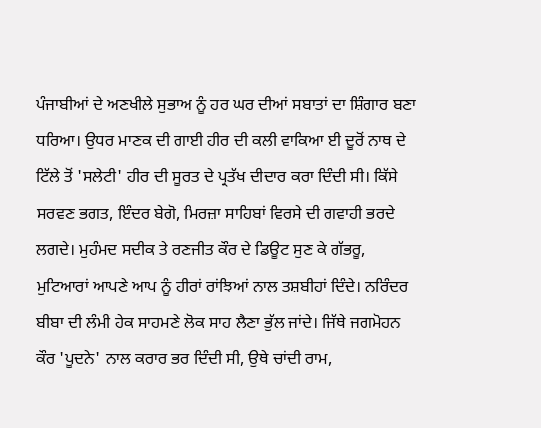ਪੰਜਾਬੀਆਂ ਦੇ ਅਣਖੀਲੇ ਸੁਭਾਅ ਨੂੰ ਹਰ ਘਰ ਦੀਆਂ ਸਬਾਤਾਂ ਦਾ ਸ਼ਿੰਗਾਰ ਬਣਾ ਧਰਿਆ। ਉਧਰ ਮਾਣਕ ਦੀ ਗਾਈ ਹੀਰ ਦੀ ਕਲੀ ਵਾਕਿਆ ਈ ਦੂਰੋਂ ਨਾਥ ਦੇ ਟਿੱਲੇ ਤੋਂ 'ਸਲੇਟੀ' ਹੀਰ ਦੀ ਸੂਰਤ ਦੇ ਪ੍ਰਤੱਖ ਦੀਦਾਰ ਕਰਾ ਦਿੰਦੀ ਸੀ। ਕਿੱਸੇ ਸਰਵਣ ਭਗਤ, ਇੰਦਰ ਬੇਗੋ, ਮਿਰਜ਼ਾ ਸਾਹਿਬਾਂ ਵਿਰਸੇ ਦੀ ਗਵਾਹੀ ਭਰਦੇ ਲਗਦੇ। ਮੁਹੰਮਦ ਸਦੀਕ ਤੇ ਰਣਜੀਤ ਕੌਰ ਦੇ ਡਿਊਟ ਸੁਣ ਕੇ ਗੱਭਰੂ, ਮੁਟਿਆਰਾਂ ਆਪਣੇ ਆਪ ਨੂੰ ਹੀਰਾਂ ਰਾਂਝਿਆਂ ਨਾਲ ਤਸ਼ਬੀਹਾਂ ਦਿੰਦੇ। ਨਰਿੰਦਰ ਬੀਬਾ ਦੀ ਲੰਮੀ ਹੇਕ ਸਾਹਮਣੇ ਲੋਕ ਸਾਹ ਲੈਣਾ ਭੁੱਲ ਜਾਂਦੇ। ਜਿੱਥੇ ਜਗਮੋਹਨ ਕੌਰ 'ਪੂਦਨੇ' ਨਾਲ ਕਰਾਰ ਭਰ ਦਿੰਦੀ ਸੀ, ਉਥੇ ਚਾਂਦੀ ਰਾਮ,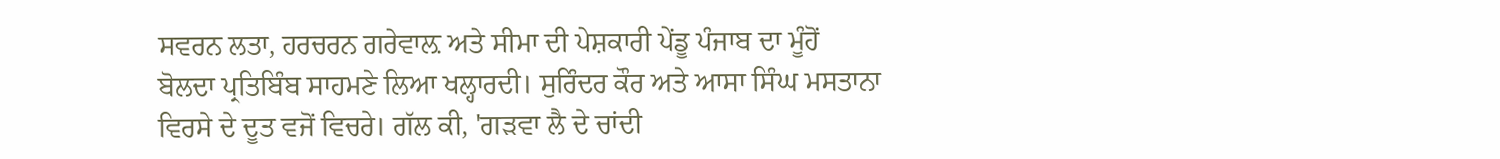ਸਵਰਨ ਲਤਾ, ਹਰਚਰਨ ਗਰੇਵਾਲ਼ ਅਤੇ ਸੀਮਾ ਦੀ ਪੇਸ਼ਕਾਰੀ ਪੇਂਡੂ ਪੰਜਾਬ ਦਾ ਮੂੰਹੋਂ ਬੋਲਦਾ ਪ੍ਰਤਿਬਿੰਬ ਸਾਹਮਣੇ ਲਿਆ ਖਲ੍ਹਾਰਦੀ। ਸੁਰਿੰਦਰ ਕੌਰ ਅਤੇ ਆਸਾ ਸਿੰਘ ਮਸਤਾਨਾ ਵਿਰਸੇ ਦੇ ਦੂਤ ਵਜੋਂ ਵਿਚਰੇ। ਗੱਲ ਕੀ, 'ਗੜਵਾ ਲੈ ਦੇ ਚਾਂਦੀ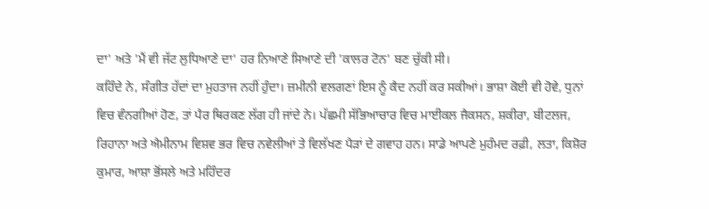ਦਾ' ਅਤੇ 'ਮੈਂ ਵੀ ਜੱਟ ਲੁਧਿਆਣੇ ਦਾ' ਹਰ ਨਿਆਣੇ ਸਿਆਣੇ ਦੀ 'ਕਾਲਰ ਟੋਨ' ਬਣ ਚੁੱਕੀ ਸੀ।
ਕਹਿੰਦੇ ਨੇ, ਸੰਗੀਤ ਹੱਦਾਂ ਦਾ ਮੁਹਤਾਜ ਨਹੀਂ ਹੁੰਦਾ। ਜ਼ਮੀਨੀ ਵਲਗਣਾਂ ਇਸ ਨੂੰ ਕੈਦ ਨਹੀਂ ਕਰ ਸਕੀਆਂ। ਭਾਸ਼ਾ ਕੋਈ ਵੀ ਹੋਵੇ, ਧੁਨਾਂ ਵਿਚ ਵੰਨਗੀਆਂ ਹੋਣ, ਤਾਂ ਪੈਰ ਥਿਰਕਣ ਲੱਗ ਹੀ ਜਾਂਦੇ ਨੇ। ਪੱਛਮੀ ਸੱਭਿਆਚਾਰ ਵਿਚ ਮਾਈਕਲ ਜੈਕਸਨ, ਸ਼ਕੀਰਾ, ਬੀਟਲਜ, ਰਿਹਾਨਾ ਅਤੇ ਐਮੀਨਾਮ ਵਿਸ਼ਵ ਭਰ ਵਿਚ ਨਵੇਲੀਆਂ ਤੇ ਵਿਲੱਖਣ ਪੈੜਾਂ ਦੇ ਗਵਾਹ ਹਨ। ਸਾਡੇ ਆਪਣੇ ਮੁਹੰਮਦ ਰਫ਼ੀ, ਲਤਾ, ਕਿਸ਼ੋਰ ਕੁਮਾਰ, ਆਸ਼ਾ ਭੋਂਸਲੇ ਅਤੇ ਮਹਿੰਦਰ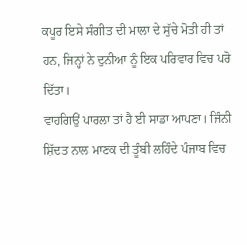ਕਪੂਰ ਇਸੇ ਸੰਗੀਤ ਦੀ ਮਾਲਾ ਦੇ ਸੁੱਚੇ ਮੋਤੀ ਹੀ ਤਾਂ ਹਨ, ਜਿਨ੍ਹਾਂ ਨੇ ਦੁਨੀਆ ਨੂੰ ਇਕ ਪਰਿਵਾਰ ਵਿਚ ਪਰੋ ਦਿੱਤਾ।
ਵਾਹਗਿਉਂ ਪਾਰਲਾ ਤਾਂ ਹੈ ਈ ਸਾਡਾ ਆਪਣਾ। ਜਿੰਨੀ ਸ਼ਿੱਦਤ ਨਾਲ ਮਾਣਕ ਦੀ ਤੂੰਬੀ ਲਹਿੰਦੇ ਪੰਜਾਬ ਵਿਚ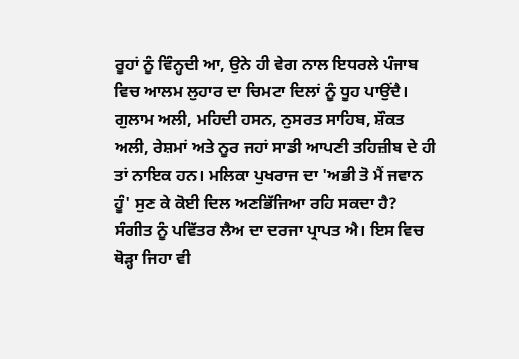ਰੂਹਾਂ ਨੂੰ ਵਿੰਨ੍ਹਦੀ ਆ, ਉਨੇ ਹੀ ਵੇਗ ਨਾਲ ਇਧਰਲੇ ਪੰਜਾਬ ਵਿਚ ਆਲਮ ਲੁਹਾਰ ਦਾ ਚਿਮਟਾ ਦਿਲਾਂ ਨੂੰ ਧੂਹ ਪਾਉਂਦੈ। ਗੁਲਾਮ ਅਲੀ, ਮਹਿਦੀ ਹਸਨ, ਨੁਸਰਤ ਸਾਹਿਬ, ਸ਼ੌਕਤ ਅਲੀ, ਰੇਸ਼ਮਾਂ ਅਤੇ ਨੂਰ ਜਹਾਂ ਸਾਡੀ ਆਪਣੀ ਤਹਿਜ਼ੀਬ ਦੇ ਹੀ ਤਾਂ ਨਾਇਕ ਹਨ। ਮਲਿਕਾ ਪੁਖਰਾਜ ਦਾ 'ਅਭੀ ਤੋ ਮੈਂ ਜਵਾਨ ਹੂੰ' ਸੁਣ ਕੇ ਕੋਈ ਦਿਲ ਅਣਭਿੱਜਿਆ ਰਹਿ ਸਕਦਾ ਹੈ?
ਸੰਗੀਤ ਨੂੰ ਪਵਿੱਤਰ ਲੈਅ ਦਾ ਦਰਜਾ ਪ੍ਰਾਪਤ ਐ। ਇਸ ਵਿਚ ਥੋੜ੍ਹਾ ਜਿਹਾ ਵੀ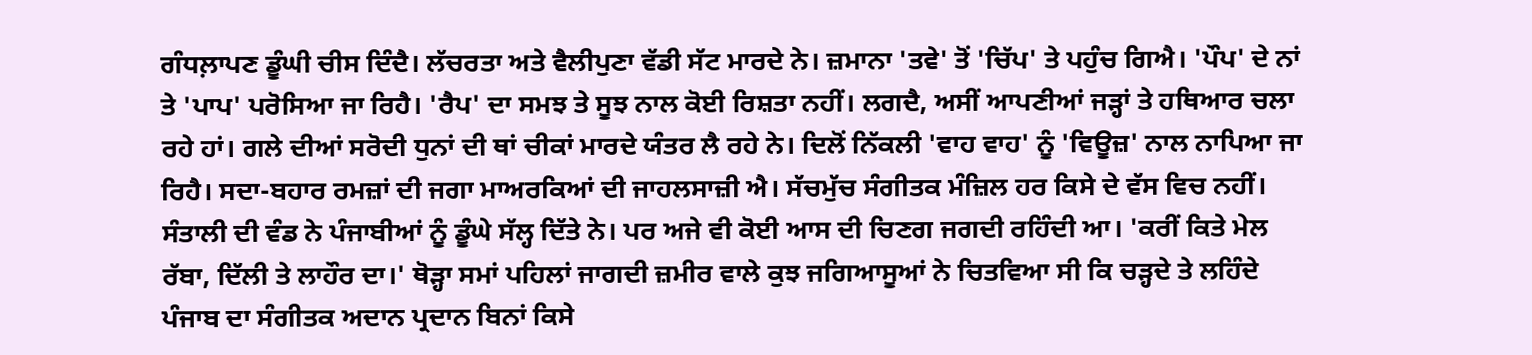ਗੰਧਲ਼ਾਪਣ ਡੂੰਘੀ ਚੀਸ ਦਿੰਦੈ। ਲੱਚਰਤਾ ਅਤੇ ਵੈਲੀਪੁਣਾ ਵੱਡੀ ਸੱਟ ਮਾਰਦੇ ਨੇ। ਜ਼ਮਾਨਾ 'ਤਵੇ' ਤੋਂ 'ਚਿੱਪ' ਤੇ ਪਹੁੰਚ ਗਿਐ। 'ਪੌਪ' ਦੇ ਨਾਂ ਤੇ 'ਪਾਪ' ਪਰੋਸਿਆ ਜਾ ਰਿਹੈ। 'ਰੈਪ' ਦਾ ਸਮਝ ਤੇ ਸੂਝ ਨਾਲ ਕੋਈ ਰਿਸ਼ਤਾ ਨਹੀਂ। ਲਗਦੈ, ਅਸੀਂ ਆਪਣੀਆਂ ਜੜ੍ਹਾਂ ਤੇ ਹਥਿਆਰ ਚਲਾ ਰਹੇ ਹਾਂ। ਗਲੇ ਦੀਆਂ ਸਰੋਦੀ ਧੁਨਾਂ ਦੀ ਥਾਂ ਚੀਕਾਂ ਮਾਰਦੇ ਯੰਤਰ ਲੈ ਰਹੇ ਨੇ। ਦਿਲੋਂ ਨਿੱਕਲੀ 'ਵਾਹ ਵਾਹ' ਨੂੰ 'ਵਿਊਜ਼' ਨਾਲ ਨਾਪਿਆ ਜਾ ਰਿਹੈ। ਸਦਾ-ਬਹਾਰ ਰਮਜ਼ਾਂ ਦੀ ਜਗਾ ਮਾਅਰਕਿਆਂ ਦੀ ਜਾਹਲਸਾਜ਼ੀ ਐ। ਸੱਚਮੁੱਚ ਸੰਗੀਤਕ ਮੰਜ਼ਿਲ ਹਰ ਕਿਸੇ ਦੇ ਵੱਸ ਵਿਚ ਨਹੀਂ।
ਸੰਤਾਲੀ ਦੀ ਵੰਡ ਨੇ ਪੰਜਾਬੀਆਂ ਨੂੰ ਡੂੰਘੇ ਸੱਲ੍ਹ ਦਿੱਤੇ ਨੇ। ਪਰ ਅਜੇ ਵੀ ਕੋਈ ਆਸ ਦੀ ਚਿਣਗ ਜਗਦੀ ਰਹਿੰਦੀ ਆ। 'ਕਰੀਂ ਕਿਤੇ ਮੇਲ ਰੱਬਾ, ਦਿੱਲੀ ਤੇ ਲਾਹੌਰ ਦਾ।' ਥੋੜ੍ਹਾ ਸਮਾਂ ਪਹਿਲਾਂ ਜਾਗਦੀ ਜ਼ਮੀਰ ਵਾਲੇ ਕੁਝ ਜਗਿਆਸੂਆਂ ਨੇ ਚਿਤਵਿਆ ਸੀ ਕਿ ਚੜ੍ਹਦੇ ਤੇ ਲਹਿੰਦੇ ਪੰਜਾਬ ਦਾ ਸੰਗੀਤਕ ਅਦਾਨ ਪ੍ਰਦਾਨ ਬਿਨਾਂ ਕਿਸੇ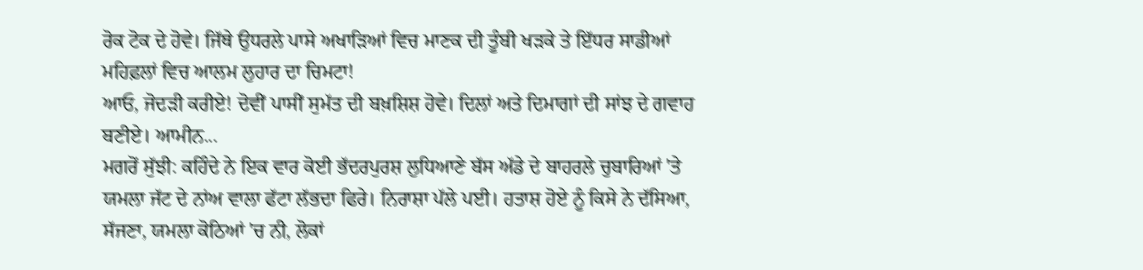ਰੋਕ ਟੋਕ ਦੇ ਹੋਵੇ। ਜਿੱਥੇ ਉਧਰਲੇ ਪਾਸੇ ਅਖਾੜਿਆਂ ਵਿਚ ਮਾਣਕ ਦੀ ਤੂੰਬੀ ਖੜਕੇ ਤੇ ਇੱਧਰ ਸਾਡੀਆਂ ਮਹਿਫ਼ਲਾਂ ਵਿਚ ਆਲਮ ਲੁਹਾਰ ਦਾ ਚਿਮਟਾ!
ਆਓ, ਜੋਦੜੀ ਕਰੀਏ! ਦੋਵੀਂ ਪਾਸੀਂ ਸੁਮੱਤ ਦੀ ਬਖ਼ਸ਼ਿਸ਼ ਹੋਵੇ। ਦਿਲਾਂ ਅਤੇ ਦਿਮਾਗਾਂ ਦੀ ਸਾਂਝ ਦੇ ਗਵਾਹ ਬਣੀਏ। ਆਮੀਨ...
ਮਗਰੋਂ ਸੁੱਝੀ: ਕਹਿੰਦੇ ਨੇ ਇਕ ਵਾਰ ਕੋਈ ਭੱਦਰਪੁਰਸ਼ ਲੁਧਿਆਣੇ ਬੱਸ ਅੱਡੇ ਦੇ ਬਾਹਰਲੇ ਚੁਬਾਰਿਆਂ 'ਤੇ ਯਮਲਾ ਜੱਟ ਦੇ ਨਾਂਅ ਵਾਲਾ ਫੱਟਾ ਲੱਭਦਾ ਫਿਰੇ। ਨਿਰਾਸ਼ਾ ਪੱਲੇ ਪਈ। ਹਤਾਸ਼ ਹੋਏ ਨੂੰ ਕਿਸੇ ਨੇ ਦੱਸਿਆ, ਸੱਜਣਾ, ਯਮਲਾ ਕੋਠਿਆਂ 'ਚ ਨੀ, ਲੋਕਾਂ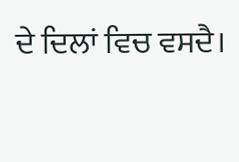ਦੇ ਦਿਲਾਂ ਵਿਚ ਵਸਦੈ।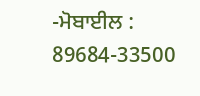-ਮੋਬਾਈਲ : 89684-33500